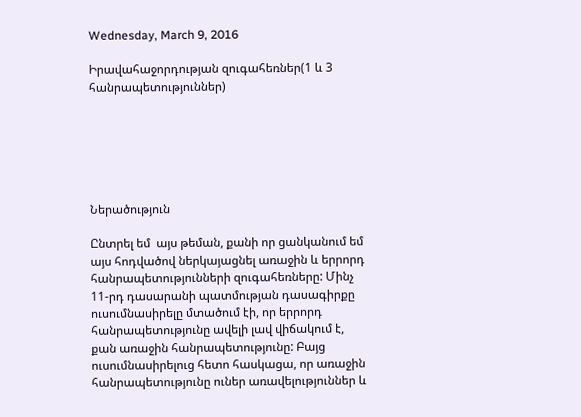Wednesday, March 9, 2016

Իրավահաջորդության զուգահեռներ(1 և 3 հանրապետություններ)






Ներածություն

Ընտրել եմ  այս թեման, քանի որ ցանկանում եմ այս հոդվածով ներկայացնել առաջին և երրորդ հանրապետությունների զուգահեռները: Մինչ 11-րդ դասարանի պատմության դասագիրքը ուսումնասիրելը մտածում էի, որ երրորդ հանրապետությունը ավելի լավ վիճակում է,  քան առաջին հանրապետությունը: Բայց ուսումնասիրելուց հետո հասկացա, որ առաջին հանրապետությունը ուներ առավելություններ և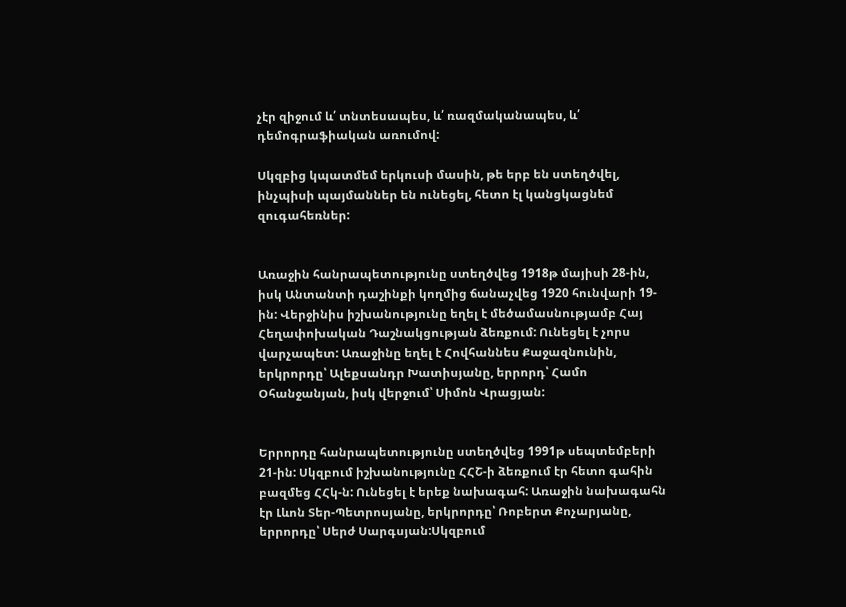չէր զիջում և՛ տնտեսապես, և՛ ռազմականապես, և՛ դեմոգրաֆիական առումով:

Սկզբից կպատմեմ երկուսի մասին, թե երբ են ստեղծվել, ինչպիսի պայմաններ են ունեցել, հետո էլ կանցկացնեմ զուգահեռներ:


Առաջին հանրապետությունը ստեղծվեց 1918թ մայիսի 28-ին, իսկ Անտանտի դաշինքի կողմից ճանաչվեց 1920 հունվարի 19-ին: Վերջինիս իշխանությունը եղել է մեծամասնությամբ Հայ Հեղափոխական Դաշնակցության ձեռքում: Ունեցել է չորս վարչապետ: Առաջինը եղել է Հովհաննես Քաջազնունին, երկրորդը՝ Ալեքսանդր Խատիսյանը, երրորդ՝ Համո Օհանջանյան, իսկ վերջում՝ Սիմոն Վրացյան:


Երրորդը հանրապետությունը ստեղծվեց 1991թ սեպտեմբերի 21-ին: Սկզբում իշխանությունը ՀՀՇ-ի ձեռքում էր հետո գահին բազմեց ՀՀկ-ն: Ունեցել է երեք նախագահ: Առաջին նախագահն էր Լևոն Տեր-Պետրոսյանը, երկրորդը՝ Ռոբերտ Քոչարյանը, երրորդը՝ Սերժ Սարգսյան:Սկզբում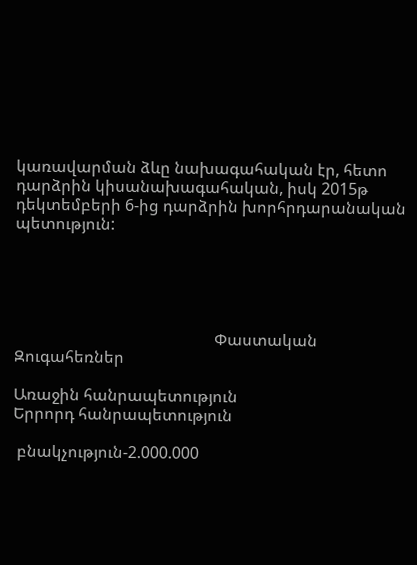կառավարման ձևը նախագահական էր, հետո դարձրին կիսանախագահական, իսկ 2015թ դեկտեմբերի 6-ից դարձրին խորհրդարանական պետություն:





                                                  Փաստական          Զուգահեռներ

Առաջին հանրապետություն                                                 Երրորդ հանրապետություն

 բնակչություն-2.000.000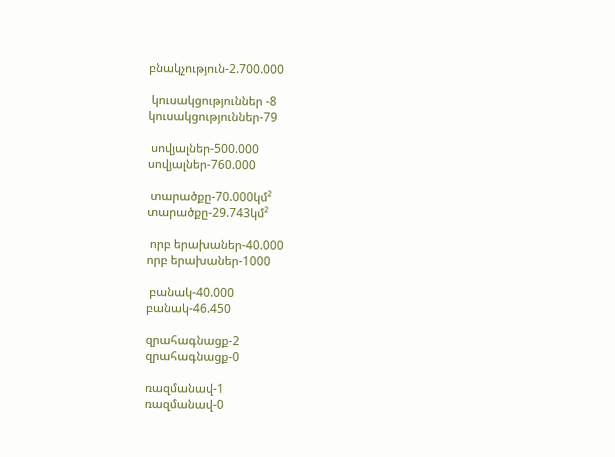բնակչություն-2.700.000

 կուսակցություններ -8                                                            կուսակցություններ-79

 սովյալներ-500.000                                                                    սովյալներ-760.000

 տարածքը-70.000կմ²                                                                 տարածքը-29.743կմ²

 որբ երախաներ-40.000                                                             որբ երախաներ-1000

 բանակ-40.000                                                                             բանակ-46.450

զրահագնացք-2                                                                           զրահագնացք-0

ռազմանավ-1                                                                                ռազմանավ-0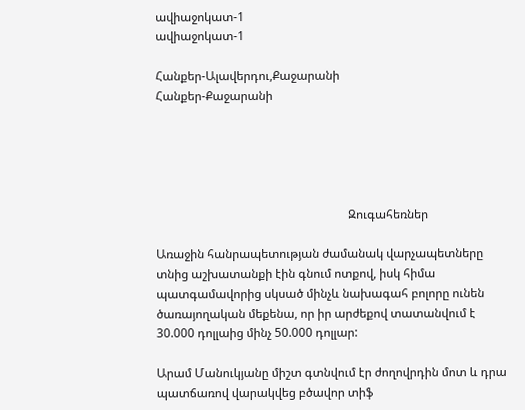ավիաջոկատ-1                                                                              ավիաջոկատ-1

Հանքեր-Ալավերդու,Քաջարանի                                               Հանքեր-Քաջարանի





                                                                Զուգահեռներ

Առաջին հանրապետության ժամանակ վարչապետները տնից աշխատանքի էին գնում ոտքով, իսկ հիմա պատգամավորից սկսած մինչև նախագահ բոլորը ունեն ծառայողական մեքենա, որ իր արժեքով տատանվում է 30.000 դոլլաից մինչ 50.000 դոլլար:

Արամ Մանուկյանը միշտ գտնվում էր ժողովրդին մոտ և դրա պատճառով վարակվեց բծավոր տիֆ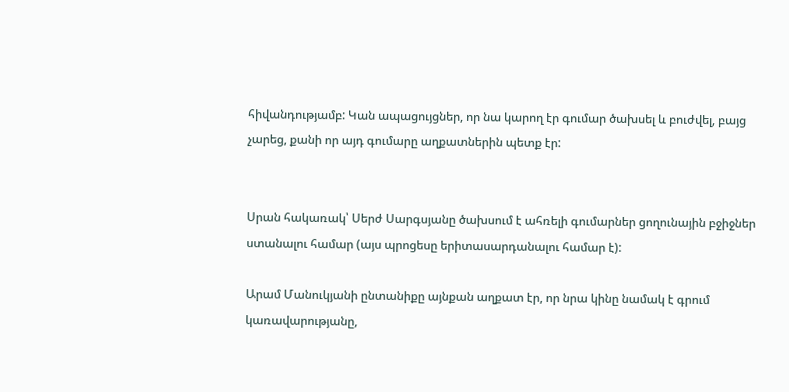հիվանդությամբ: Կան ապացույցներ, որ նա կարող էր գումար ծախսել և բուժվել, բայց չարեց, քանի որ այդ գումարը աղքատներին պետք էր:


Սրան հակառակ՝ Սերժ Սարգսյանը ծախսում է ահռելի գումարներ ցողունային բջիջներ ստանալու համար (այս պրոցեսը երիտասարդանալու համար է):

Արամ Մանուկյանի ընտանիքը այնքան աղքատ էր, որ նրա կինը նամակ է գրում կառավարությանը,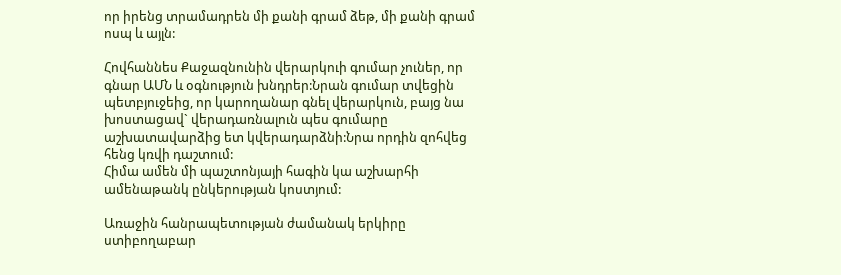որ իրենց տրամադրեն մի քանի գրամ ձեթ, մի քանի գրամ ոսպ և այլն:

Հովհաննես Քաջազնունին վերարկուի գումար չուներ, որ գնար ԱՄՆ և օգնություն խնդրեր:Նրան գումար տվեցին պետբյուջեից, որ կարողանար գնել վերարկուն, բայց նա խոստացավ` վերադառնալուն պես գումարը աշխատավարձից ետ կվերադարձնի:Նրա որդին զոհվեց հենց կռվի դաշտում:
Հիմա ամեն մի պաշտոնյայի հագին կա աշխարհի ամենաթանկ ընկերության կոստյում:

Առաջին հանրապետության ժամանակ երկիրը ստիբողաբար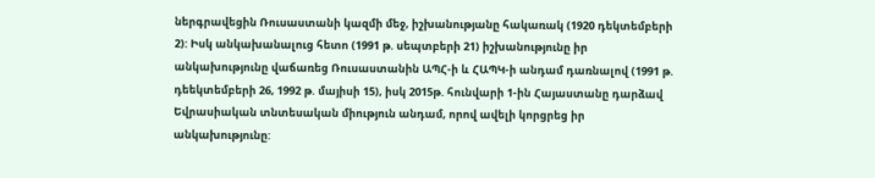ներգրավեցին Ռուսաստանի կազմի մեջ, իշխանությանը հակառակ (1920 դեկտեմբերի 2): Իսկ անկախանալուց հետո (1991 թ. սեպտբերի 21) իշխանությունը իր անկախությունը վաճառեց Ռուսաստանին ԱՊՀ-ի և ՀԱՊԿ-ի անդամ դառնալով (1991 թ. դեեկտեմբերի 26, 1992 թ. մայիսի 15), իսկ 2015թ. հունվարի 1-ին Հայաստանը դարձավ Եվրասիական տնտեսական միություն անդամ, որով ավելի կորցրեց իր անկախությունը: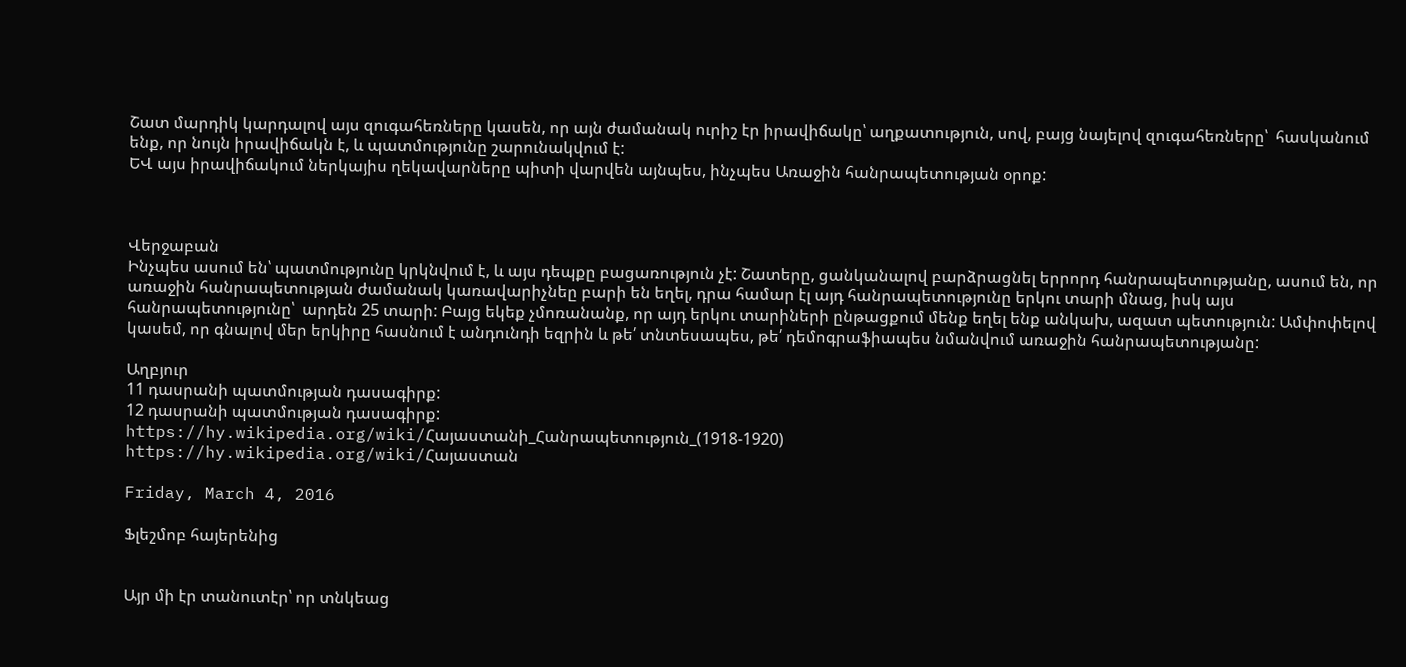Շատ մարդիկ կարդալով այս զուգահեռները կասեն, որ այն ժամանակ ուրիշ էր իրավիճակը՝ աղքատություն, սով, բայց նայելով զուգահեռները՝  հասկանում ենք, որ նույն իրավիճակն է, և պատմությունը շարունակվում է:
ԵՎ այս իրավիճակում ներկայիս ղեկավարները պիտի վարվեն այնպես, ինչպես Առաջին հանրապետության օրոք:



Վերջաբան
Ինչպես ասում են՝ պատմությունը կրկնվում է, և այս դեպքը բացառություն չէ: Շատերը, ցանկանալով բարձրացնել երրորդ հանրապետությանը, ասում են, որ առաջին հանրապետության ժամանակ կառավարիչնեը բարի են եղել, դրա համար էլ այդ հանրապետությունը երկու տարի մնաց, իսկ այս հանրապետությունը՝  արդեն 25 տարի: Բայց եկեք չմոռանանք, որ այդ երկու տարիների ընթացքում մենք եղել ենք անկախ, ազատ պետություն: Ամփոփելով կասեմ, որ գնալով մեր երկիրը հասնում է անդունդի եզրին և թե՛ տնտեսապես, թե՛ դեմոգրաֆիապես նմանվում առաջին հանրապետությանը:

Աղբյուր
11 դասրանի պատմության դասագիրք:
12 դասրանի պատմության դասագիրք:
https://hy.wikipedia.org/wiki/Հայաստանի_Հանրապետություն_(1918-1920)
https://hy.wikipedia.org/wiki/Հայաստան

Friday, March 4, 2016

Ֆլեշմոբ հայերենից


Այր մի էր տանուտէր՝ որ տնկեաց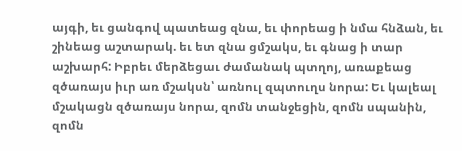այգի, եւ ցանգով պատեաց զնա, եւ փորեաց ի նմա հնձան, եւ շինեաց աշտարակ. եւ ետ զնա ցմշակս, եւ գնաց ի տար աշխարհ: Իբրեւ մերձեցաւ ժամանակ պտղոյ, առաքեաց զծառայս իւր առ մշակսն՝ առնուլ զպտուղս նորա: Եւ կալեալ մշակացն զծառայս նորա, զոմն տանջեցին, զոմն սպանին, զոմն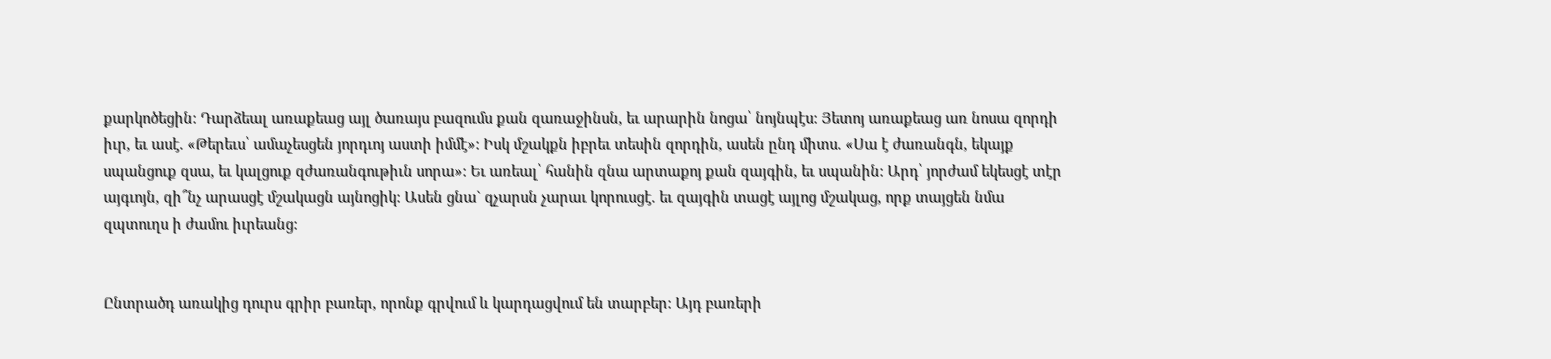քարկոծեցին: Դարձեալ առաքեաց այլ ծառայս բազումս քան զառաջինսն, եւ արարին նոցա՝ նոյնպէս: Յետոյ առաքեաց առ նոսա զորդի իւր, եւ ասէ. «Թերեւս՝ ամաչեսցեն յորդւոյ աստի իմմէ»: Իսկ մշակքն իբրեւ տեսին զորդին, ասեն ընդ միտս. «Սա է ժառանգն, եկայք սպանցուք զսա, եւ կալցուք զժառանգութիւն սորա»: Եւ առեալ՝ հանին զնա արտաքոյ քան զայգին, եւ սպանին: Արդ՝ յորժամ եկեսցէ տէր այգւոյն, զի՞նչ արասցէ մշակացն այնոցիկ: Ասեն ցնա` զչարսն չարաւ կորուսցէ. եւ զայգին տացէ այլոց մշակաց, որք տայցեն նմա զպտուղս ի ժամու իւրեանց:


Ընտրածդ առակից դուրս գրիր բառեր, որոնք գրվում և կարդացվում են տարբեր: Այդ բառերի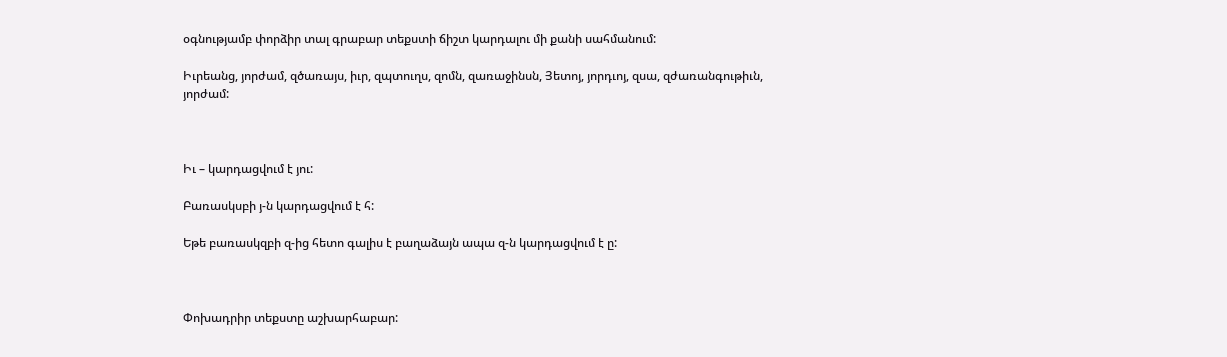օգնությամբ փորձիր տալ գրաբար տեքստի ճիշտ կարդալու մի քանի սահմանում:

Իւրեանց, յորժամ, զծառայս, իւր, զպտուղս, զոմն, զառաջինսն, Յետոյ, յորդւոյ, զսա, զժառանգութիւն, յորժամ:



Իւ – կարդացվում է յու:

Բառասկսբի յ-ն կարդացվում է հ:

Եթե բառասկզբի զ-ից հետո գալիս է բաղաձայն ապա զ-ն կարդացվում է ը:



Փոխադրիր տեքստը աշխարհաբար: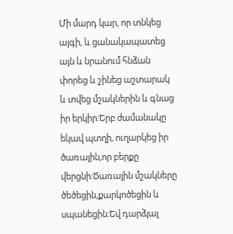Մի մարդ կար, որ տնկեց այգի, և ցանակապատեց այն և նրանում հնձան փորեց և շինեց աշտարակ և տվեց մշակներին և գնաց իր երկիր:Երբ ժամանակը եկավ պտղի, ուղարկեց իր ծառային,որ բերքը վերցնի:Ծառային մշակները ծեծեցին,քարկոծեցին և սպանեցին:Եվ դարձյալ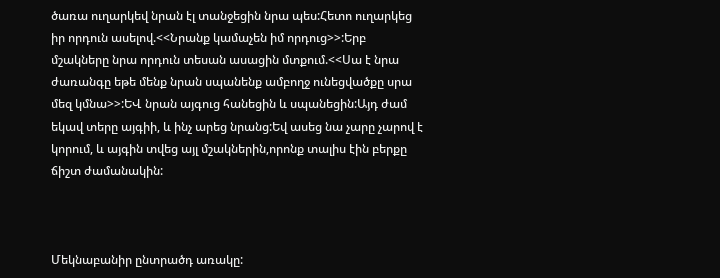ծառա ուղարկեվ նրան էլ տանջեցին նրա պես:Հետո ուղարկեց իր որդուն ասելով.<<Նրանք կամաչեն իմ որդուց>>:Երբ մշակները նրա որդուն տեսան ասացին մտքում.<<Սա է նրա ժառանգը եթե մենք նրան սպանենք ամբողջ ունեցվածքը սրա մեզ կմնա>>:ԵՎ նրան այգուց հանեցին և սպանեցին:Այդ ժամ եկավ տերը այգիի, և ինչ արեց նրանց:Եվ ասեց նա չարը չարով է կորում, և այգին տվեց այլ մշակներին,որոնք տալիս էին բերքը ճիշտ ժամանակին:



Մեկնաբանիր ընտրածդ առակը: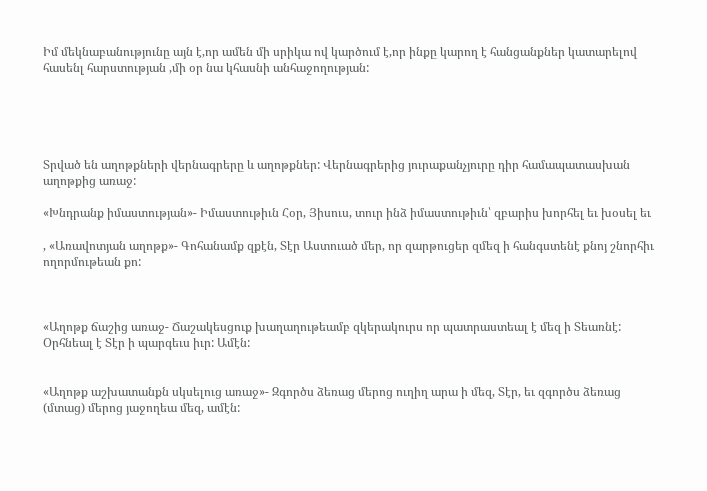Իմ մեկնաբանությունը այն է,որ ամեն մի սրիկա ով կարծում է,որ ինքը կարող է հանցանքներ կատարելով հասենլ հարստության ,մի օր նա կհասնի անհաջողության:





Տրված են աղոթքների վերնագրերը և աղոթքներ: Վերնագրերից յուրաքանչյուրը դիր համապատասխան աղոթքից առաջ:

«Խնդրանք իմաստության»- Իմաստութիւն Հօր, Յիսուս, տուր ինձ իմաստութիւն՝ զբարիս խորհել եւ խօսել եւ

, «Առավոտյան աղոթք»- Գոհանամք զքէն, Տէր Աստուած մեր, որ զարթուցեր զմեզ ի հանգստենէ քնոյ շնորհիւ ողորմութեան քո:



«Աղոթք ճաշից առաջ- Ճաշակեսցուք խաղաղութեամբ զկերակուրս որ պատրաստեալ է մեզ ի Տեառնէ: Օրհնեալ է Տէր ի պարգեւս իւր: Ամէն:


«Աղոթք աշխատանքն սկսելուց առաջ»- Զգործս ձեռաց մերոց ուղիղ արա ի մեզ, Տէր, եւ զգործս ձեռաց (մտաց) մերոց յաջողեա մեզ, ամէն: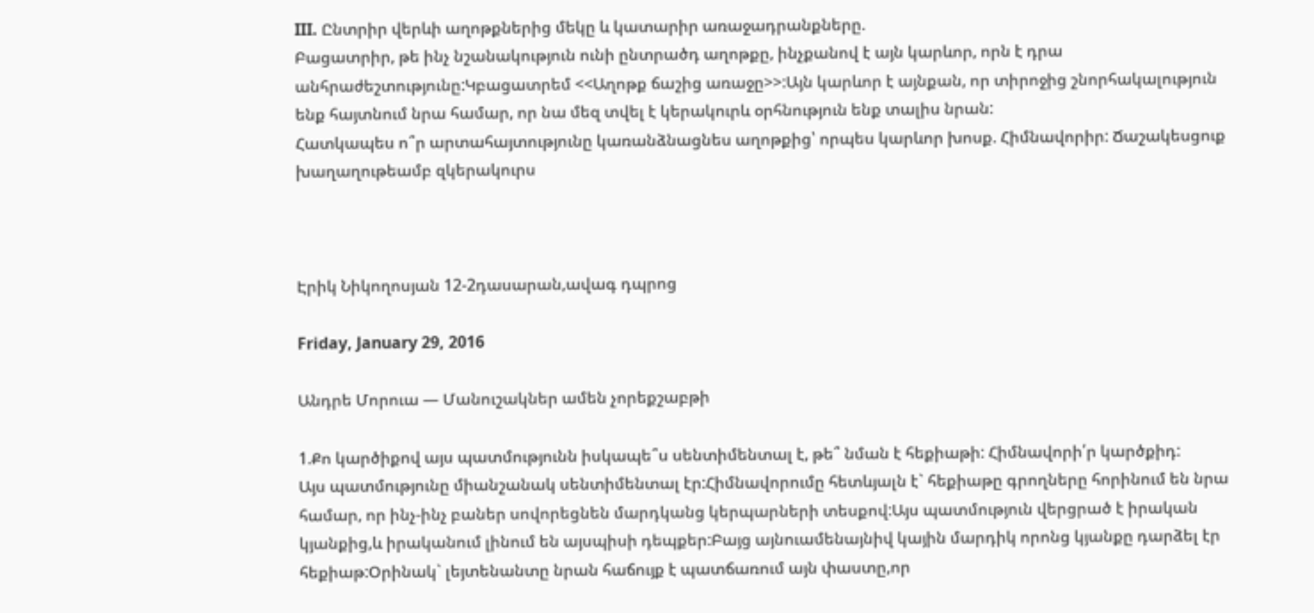III. Ընտրիր վերևի աղոթքներից մեկը և կատարիր առաջադրանքները.
Բացատրիր, թե ինչ նշանակություն ունի ընտրածդ աղոթքը, ինչքանով է այն կարևոր, որն է դրա անհրաժեշտությունը:Կբացատրեմ <<Աղոթք ճաշից առաջը>>:Այն կարևոր է այնքան, որ տիրոջից շնորհակալություն ենք հայտնում նրա համար, որ նա մեզ տվել է կերակուրև օրհնություն ենք տալիս նրան:
Հատկապես ո՞ր արտահայտությունը կառանձնացնես աղոթքից՝ որպես կարևոր խոսք. Հիմնավորիր: Ճաշակեսցուք խաղաղութեամբ զկերակուրս



Էրիկ Նիկողոսյան 12-2դասարան,ավագ դպրոց

Friday, January 29, 2016

Անդրե Մորուա — Մանուշակներ ամեն չորեքշաբթի

1.Քո կարծիքով այս պատմությունն իսկապե՞ս սենտիմենտալ է, թե՞ նման է հեքիաթի: Հիմնավորի՛ր կարծքիդ:
Այս պատմությունը միանշանակ սենտիմենտալ էր:Հիմնավորումը հետևյալն է` հեքիաթը գրողները հորինում են նրա համար, որ ինչ-ինչ բաներ սովորեցնեն մարդկանց կերպարների տեսքով:Այս պատմություն վերցրած է իրական կյանքից,և իրականում լինում են այսպիսի դեպքեր:Բայց այնուամենայնիվ կային մարդիկ որոնց կյանքը դարձել էր հեքիաթ:Օրինակ` լեյտենանտը նրան հաճույք է պատճառում այն փաստը,որ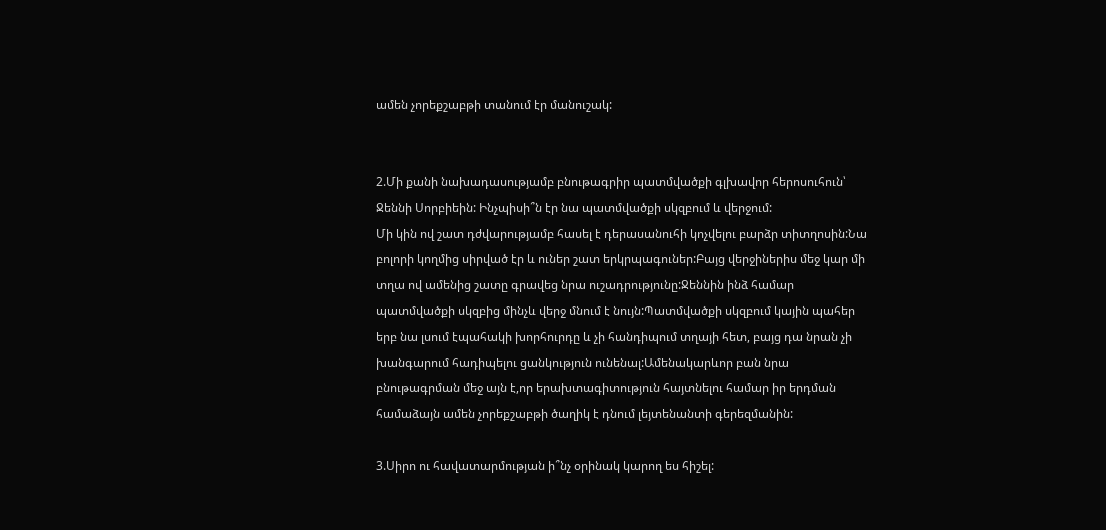ամեն չորեքշաբթի տանում էր մանուշակ:


2.Մի քանի նախադասությամբ բնութագրիր պատմվածքի գլխավոր հերոսուհուն՝ Ջեննի Սորբիեին: Ինչպիսի՞ն էր նա պատմվածքի սկզբում և վերջում:
Մի կին ով շատ դժվարությամբ հասել է դերասանուհի կոչվելու բարձր տիտղոսին:Նա բոլորի կողմից սիրված էր և ուներ շատ երկրպագուներ:Բայց վերջիներիս մեջ կար մի տղա ով ամենից շատը գրավեց նրա ուշադրությունը:Ջեննին ինձ համար պատմվածքի սկզբից մինչև վերջ մնում է նույն:Պատմվածքի սկզբում կային պահեր երբ նա լսում էպահակի խորհուրդը և չի հանդիպում տղայի հետ, բայց դա նրան չի խանգարում հադիպելու ցանկություն ունենալ:Ամենակարևոր բան նրա բնութագրման մեջ այն է,որ երախտագիտություն հայտնելու համար իր երդման համաձայն ամեն չորեքշաբթի ծաղիկ է դնում լեյտենանտի գերեզմանին:

3.Սիրո ու հավատարմության ի՞նչ օրինակ կարող ես հիշել: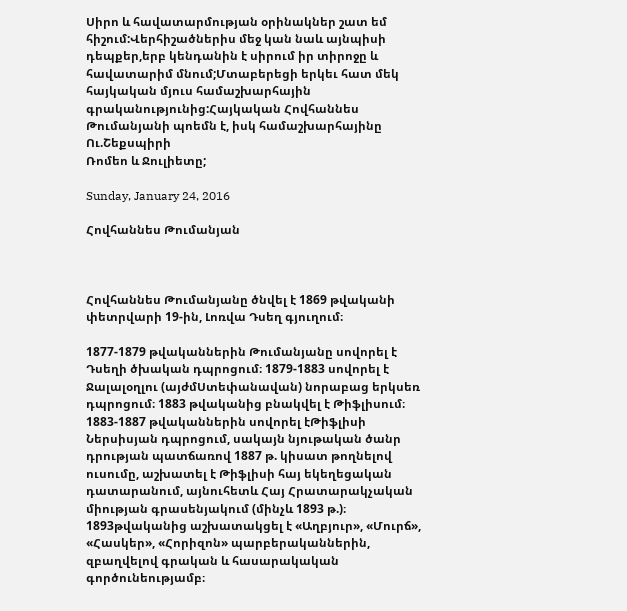Սիրո և հավատարմության օրինակներ շատ եմ հիշում:Վերհիշածներիս մեջ կան նաև այնպիսի դեպքեր,երբ կենդանին է սիրում իր տիրոջը և հավատարիմ մնում;Մտաբերեցի երկեւ հատ մեկ հայկական մյուս համաշխարհային գրականությունից:Հայկական Հովհաննես Թումանյանի պոեմն է, իսկ համաշխարհայինը Ու.Շեքսպիրի
Ռոմեո և Ջուլիետը;

Sunday, January 24, 2016

Հովհաննես Թումանյան



Հովհաննես Թումանյանը ծնվել է 1869 թվականի փետրվարի 19-ին, Լոռվա Դսեղ գյուղում։

1877-1879 թվականներին Թումանյանը սովորել է Դսեղի ծխական դպրոցում։ 1879-1883 սովորել է Ջալալօղլու (այժմՍտեփանավան) նորաբաց երկսեռ դպրոցում։ 1883 թվականից բնակվել է Թիֆլիսում։ 1883-1887 թվականներին սովորել էԹիֆլիսի Ներսիսյան դպրոցում, սակայն նյութական ծանր դրության պատճառով 1887 թ. կիսատ թողնելով ուսումը, աշխատել է Թիֆլիսի հայ եկեղեցական դատարանում, այնուհետև Հայ Հրատարակչական միության գրասենյակում (մինչև 1893 թ.)։ 1893թվականից աշխատակցել է «Աղբյուր», «Մուրճ», «Հասկեր», «Հորիզոն» պարբերականներին, զբաղվելով գրական և հասարակական գործունեությամբ։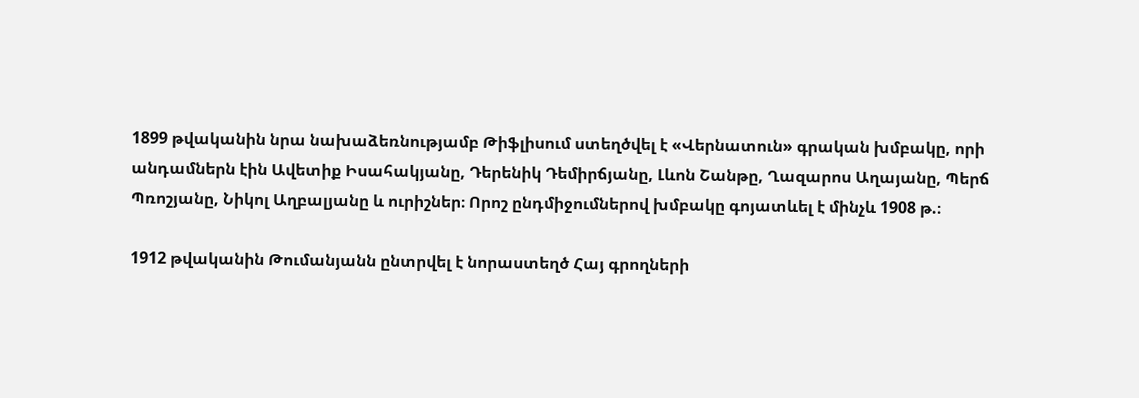1899 թվականին նրա նախաձեռնությամբ Թիֆլիսում ստեղծվել է «Վերնատուն» գրական խմբակը, որի անդամներն էին Ավետիք Իսահակյանը, Դերենիկ Դեմիրճյանը, Լևոն Շանթը, Ղազարոս Աղայանը, Պերճ Պռոշյանը, Նիկոլ Աղբալյանը և ուրիշներ։ Որոշ ընդմիջումներով խմբակը գոյատևել է մինչև 1908 թ.։

1912 թվականին Թումանյանն ընտրվել է նորաստեղծ Հայ գրողների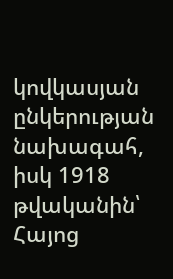կովկասյան ընկերության նախագահ, իսկ 1918 թվականին՝ Հայոց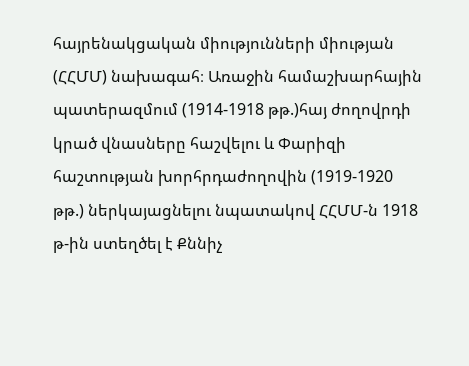հայրենակցական միությունների միության (ՀՀՄՄ) նախագահ։ Առաջին համաշխարհային պատերազմում (1914-1918 թթ.)հայ ժողովրդի կրած վնասները հաշվելու և Փարիզի հաշտության խորհրդաժողովին (1919-1920 թթ.) ներկայացնելու նպատակով ՀՀՄՄ-ն 1918 թ-ին ստեղծել է Քննիչ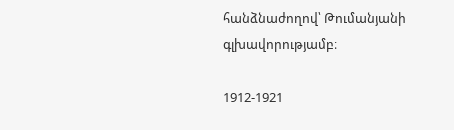հանձնաժողով՝ Թումանյանի գլխավորությամբ։

1912-1921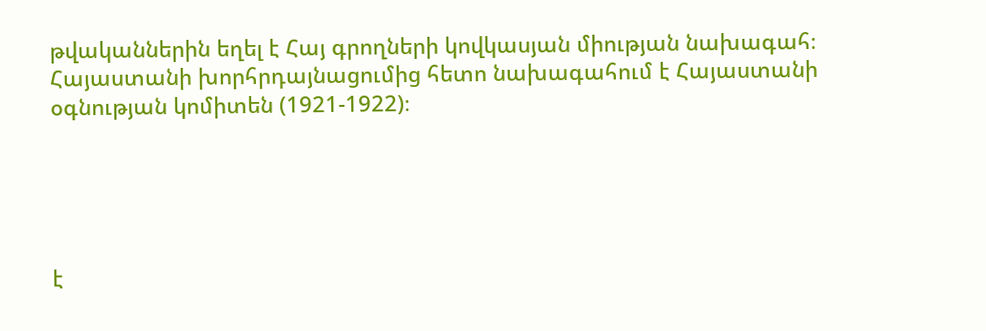թվականներին եղել է Հայ գրողների կովկասյան միության նախագահ։ Հայաստանի խորհրդայնացումից հետո նախագահում է Հայաստանի օգնության կոմիտեն (1921-1922)։





է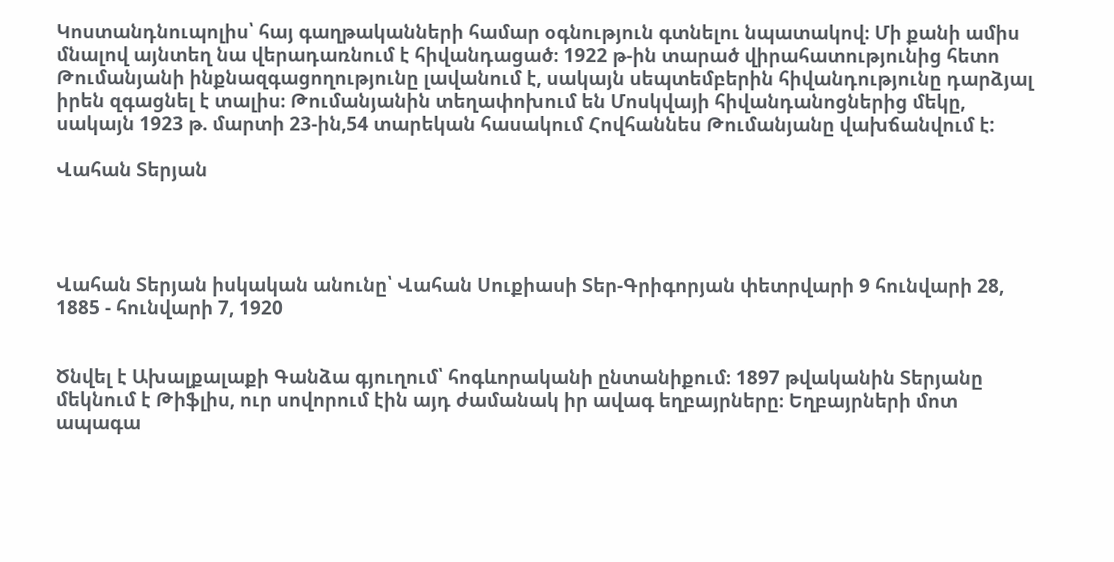Կոստանդնուպոլիս՝ հայ գաղթականների համար օգնություն գտնելու նպատակով։ Մի քանի ամիս մնալով այնտեղ նա վերադառնում է հիվանդացած։ 1922 թ-ին տարած վիրահատությունից հետո Թումանյանի ինքնազգացողությունը լավանում է, սակայն սեպտեմբերին հիվանդությունը դարձյալ իրեն զգացնել է տալիս։ Թումանյանին տեղափոխում են Մոսկվայի հիվանդանոցներից մեկը, սակայն 1923 թ. մարտի 23-ին,54 տարեկան հասակում Հովհաննես Թումանյանը վախճանվում է:

Վահան Տերյան




Վահան Տերյան իսկական անունը՝ Վահան Սուքիասի Տեր-Գրիգորյան փետրվարի 9 հունվարի 28, 1885 - հունվարի 7, 1920


Ծնվել է Ախալքալաքի Գանձա գյուղում՝ հոգևորականի ընտանիքում։ 1897 թվականին Տերյանը մեկնում է Թիֆլիս, ուր սովորում էին այդ ժամանակ իր ավագ եղբայրները։ Եղբայրների մոտ ապագա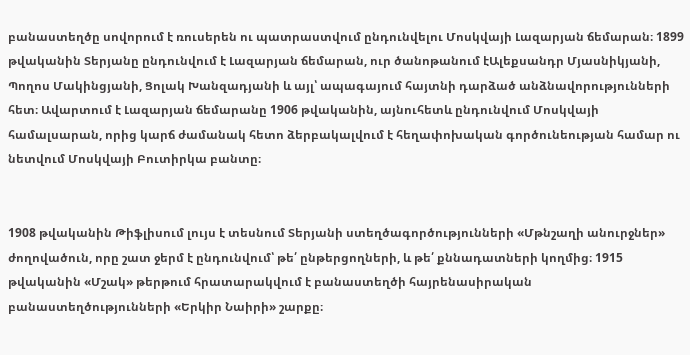բանաստեղծը սովորում է ռուսերեն ու պատրաստվում ընդունվելու Մոսկվայի Լազարյան ճեմարան։ 1899 թվականին Տերյանը ընդունվում է Լազարյան ճեմարան, ուր ծանոթանում էԱլեքսանդր Մյասնիկյանի, Պողոս Մակինցյանի, Ցոլակ Խանզադյանի և այլ՝ ապագայում հայտնի դարձած անձնավորությունների հետ։ Ավարտում է Լազարյան ճեմարանը 1906 թվականին, այնուհետև ընդունվում Մոսկվայի համալսարան, որից կարճ ժամանակ հետո ձերբակալվում է հեղափոխական գործունեության համար ու նետվում Մոսկվայի Բուտիրկա բանտը։


1908 թվականին Թիֆլիսում լույս է տեսնում Տերյանի ստեղծագործությունների «Մթնշաղի անուրջներ» ժողովածուն, որը շատ ջերմ է ընդունվում՝ թե՛ ընթերցողների, և թե՛ քննադատների կողմից։ 1915 թվականին «Մշակ» թերթում հրատարակվում է բանաստեղծի հայրենասիրական բանաստեղծությունների «Երկիր Նաիրի» շարքը։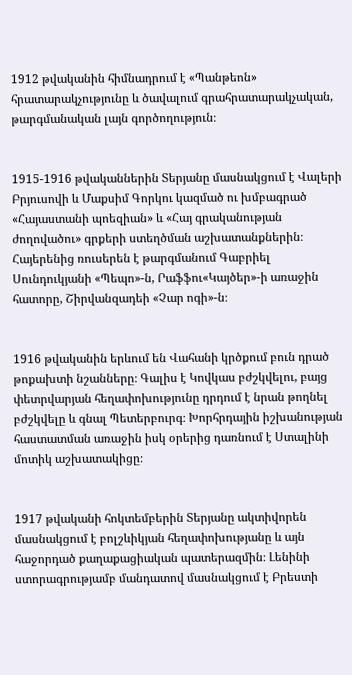1912 թվականին հիմնադրում է «Պանթեոն» հրատարակչությունը և ծավալում գրահրատարակչական, թարգմանական լայն գործողություն։


1915-1916 թվականներին Տերյանը մասնակցում է Վալերի Բրյուսովի և Մաքսիմ Գորկու կազմած ու խմբագրած «Հայաստանի պոեզիան» և «Հայ գրականության ժողովածու» գրքերի ստեղծման աշխատանքներին։ Հայերենից ռուսերեն է թարգմանում Գաբրիել Սունդուկյանի «Պեպո»-ն, Րաֆֆու«Կայծեր»-ի առաջին հատորը, Շիրվանզադեի «Չար ոգի»-ն։


1916 թվականին երևում են Վահանի կրծքում բուն դրած թոքախտի նշանները։ Գալիս է Կովկաս բժշկվելու, բայց փետրվարյան հեղափոխությունը դրդում է նրան թողնել բժշկվելը և գնալ Պետերբուրգ։ Խորհրդային իշխանության հաստատման առաջին իսկ օրերից դառնում է Ստալինի մոտիկ աշխատակիցը։


1917 թվականի հոկտեմբերին Տերյանը ակտիվորեն մասնակցում է բոլշևիկյան հեղափոխությանը և այն հաջորդած քաղաքացիական պատերազմին։ Լենինի ստորագրությամբ մանդատով մասնակցում է Բրեստի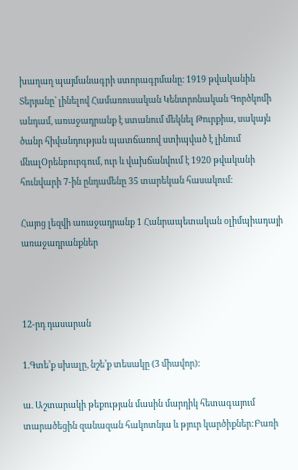խաղաղ պայմանագրի ստորագրմանը։ 1919 թվականին Տերյանը՝ լինելով Համառուսական Կենտրոնական Գործկոմի անդամ, առաջադրանք է ստանում մեկնել Թուրքիա, սակայն ծանր հիվանդության պատճառով ստիպված է լինում մնալՕրենբուրգում, ուր և վախճանվում է 1920 թվականի հունվարի 7-ին ընդամենը 35 տարեկան հասակում։

Հայոց լեզվի առաջադրանք 1 Հանրապետական օլիմպիադայի առաջադրանքներ



12-րդ դասարան

1.Գտե’ք սխալը, նշե’ք տեսակը (3 միավոր):

ա. Աշտարակի թեքության մասին մարդիկ հետագայում տարածեցին զանազան հակոտնյա և թյուր կարծիքներ:Բառի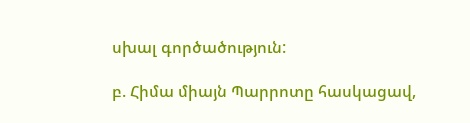սխալ գործածություն:

բ. Հիմա միայն Պարրոտը հասկացավ,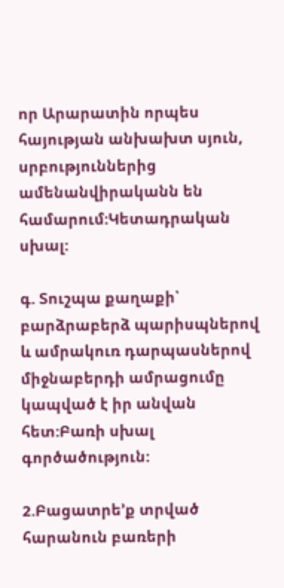որ Արարատին որպես հայության անխախտ սյուն, սրբություններից ամենանվիրականն են համարում:Կետադրական սխալ:

գ. Տուշպա քաղաքի՝ բարձրաբերձ պարիսպներով և ամրակուռ դարպասներով միջնաբերդի ամրացումը կապված է իր անվան հետ:Բառի սխալ գործածություն:

2.Բացատրե’ք տրված հարանուն բառերի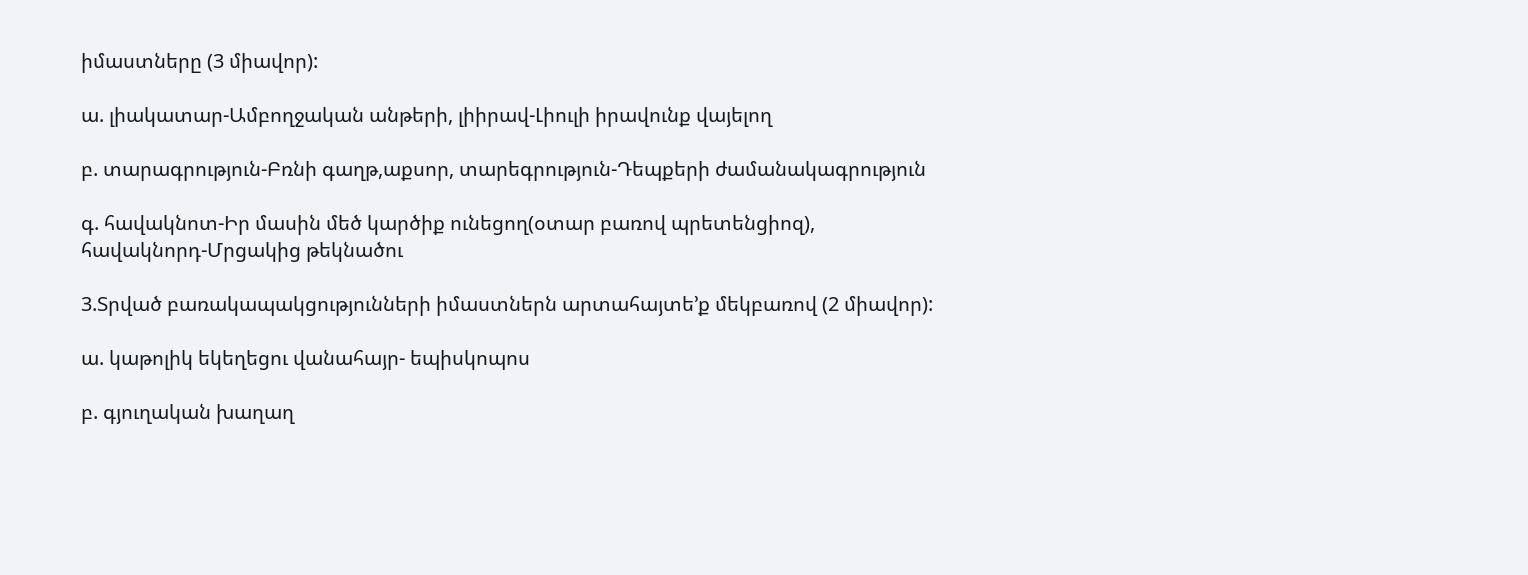իմաստները (3 միավոր):

ա. լիակատար-Ամբողջական անթերի, լիիրավ-Լիուլի իրավունք վայելող

բ. տարագրություն-Բռնի գաղթ,աքսոր, տարեգրություն-Դեպքերի ժամանակագրություն

գ. հավակնոտ-Իր մասին մեծ կարծիք ունեցող(օտար բառով պրետենցիոզ),
հավակնորդ-Մրցակից թեկնածու

3.Տրված բառակապակցությունների իմաստներն արտահայտե’ք մեկբառով (2 միավոր):

ա. կաթոլիկ եկեղեցու վանահայր- եպիսկոպոս

բ. գյուղական խաղաղ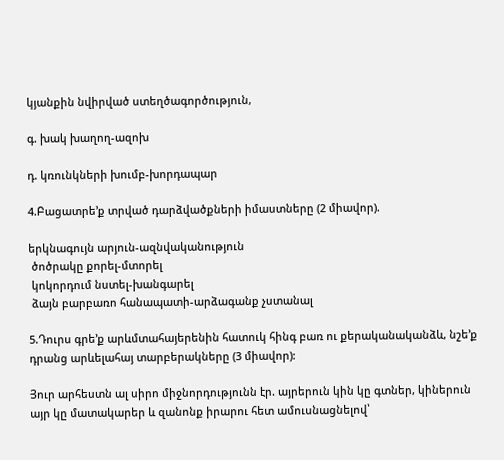կյանքին նվիրված ստեղծագործություն,

գ. խակ խաղող-ազոխ

դ. կռունկների խումբ-խորդապար

4.Բացատրե’ք տրված դարձվածքների իմաստները (2 միավոր).

երկնագույն արյուն-ազնվականություն
 ծոծրակը քորել-մտորել
 կոկորդում նստել-խանգարել
 ձայն բարբառո հանապատի-արձագանք չստանալ

5.Դուրս գրե’ք արևմտահայերենին հատուկ հինգ բառ ու քերականականձև, նշե’ք դրանց արևելահայ տարբերակները (3 միավոր):

Յուր արհեստն ալ սիրո միջնորդությունն էր. այրերուն կին կը գտներ, կիներուն այր կը մատակարեր և զանոնք իրարու հետ ամուսնացնելով՝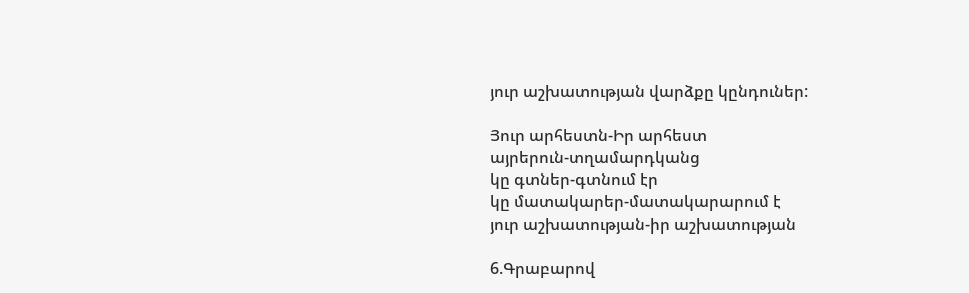յուր աշխատության վարձքը կընդուներ:

Յուր արհեստն-Իր արհեստ
այրերուն-տղամարդկանց
կը գտներ-գտնում էր
կը մատակարեր-մատակարարում է
յուր աշխատության-իր աշխատության

6.Գրաբարով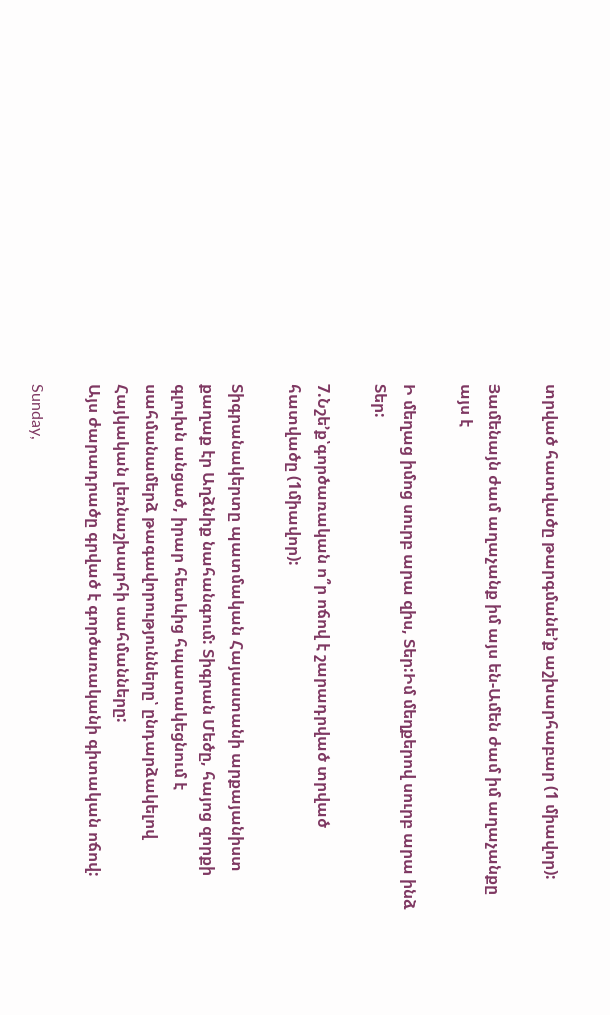տրված հատվածը թարգմանե’ք աշխարհաբար (1 միավոր):

Յամենայն ժամ աղաչանք իմ այս են-Ամեն ժամ իմ աղաչանքը այս է

Ի մեղաց իմոց սուրբ արա զիս, Տեր:Իմ մեղքերով սուրբ արա ինձ Տեր:

7.Նշե’ք՝գործառական ո՞ր ոճով է շարադրված տրված հատվածը (1միավոր):

Տիգրանակերտը պատմական Հայաստանի արքայանիստ քաղաք էր Աղձնիք նահանգում: Տիգրան Մեծը, հայոց զորքի գլուխն անցած, իրար հետևից հպատակեցնում է սահմանամերձ թագավորությունները՝ ընդարձակելով Հայկական լեռնաշխարհի սահմանները:
Այս ժարադրածը գրված է գործառականի գիտական ոճով:

Sunday,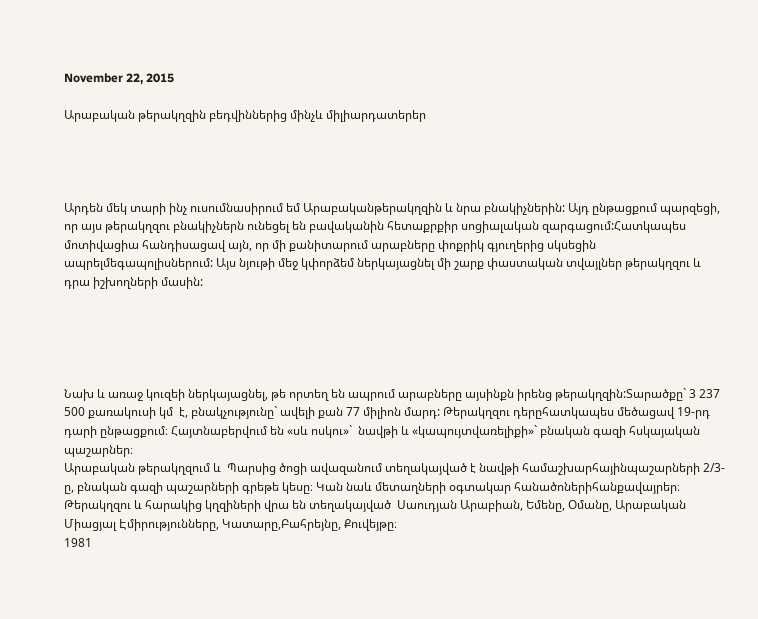November 22, 2015

Արաբական թերակղզին բեդվիններից մինչև միլիարդատերեր




Արդեն մեկ տարի ինչ ուսումնասիրում եմ Արաբականթերակղզին և նրա բնակիչներին: Այդ ընթացքում պարզեցի, որ այս թերակղզու բնակիչներն ունեցել են բավականին հետաքրքիր սոցիալական զարգացում:Հատկապես մոտիվացիա հանդիսացավ այն, որ մի քանիտարում արաբները փոքրիկ գյուղերից սկսեցին ապրելմեգապոլիսներում: Այս նյութի մեջ կփորձեմ ներկայացնել մի շարք փաստական տվայլներ թերակղզու և դրա իշխողների մասին:





Նախ և առաջ կուզեի ներկայացնել, թե որտեղ են ապրում արաբները այսինքն իրենց թերակղզին:Տարածքը` 3 237 500 քառակուսի կմ  է, բնակչությունը` ավելի քան 77 միլիոն մարդ: Թերակղզու դերըհատկապես մեծացավ 19-րդ դարի ընթացքում։ Հայտնաբերվում են «սև ոսկու»`  նավթի և «կապույտվառելիքի»` բնական գազի հսկայական պաշարներ։
Արաբական թերակղզում և  Պարսից ծոցի ավազանում տեղակայված է նավթի համաշխարհայինպաշարների 2/3-ը, բնական գազի պաշարների գրեթե կեսը։ Կան նաև մետաղների օգտակար հանածոներիհանքավայրեր։
Թերակղզու և հարակից կղզիների վրա են տեղակայված  Սաուդյան Արաբիան, Եմենը, Օմանը, Արաբական Միացյալ Էմիրությունները, Կատարը,Բահրեյնը, Քուվեյթը։
1981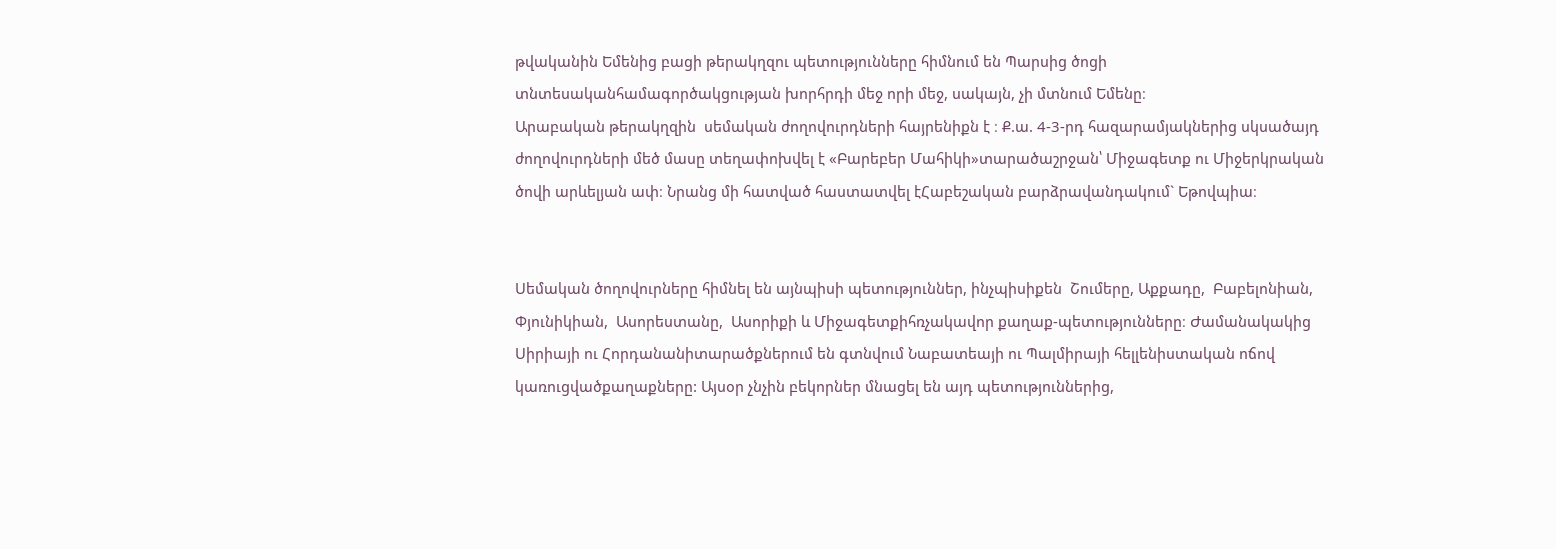թվականին Եմենից բացի թերակղզու պետությունները հիմնում են Պարսից ծոցի տնտեսականհամագործակցության խորհրդի մեջ որի մեջ, սակայն, չի մտնում Եմենը։
Արաբական թերակղզին  սեմական ժողովուրդների հայրենիքն է ։ Ք.ա. 4-3-րդ հազարամյակներից սկսածայդ ժողովուրդների մեծ մասը տեղափոխվել է «Բարեբեր Մահիկի»տարածաշրջան՝ Միջագետք ու Միջերկրական ծովի արևելյան ափ։ Նրանց մի հատված հաստատվել էՀաբեշական բարձրավանդակում` Եթովպիա։


Սեմական ծողովուրները հիմնել են այնպիսի պետություններ, ինչպիսիքեն  Շումերը, Աքքադը,  Բաբելոնիան, Փյունիկիան,  Ասորեստանը,  Ասորիքի և Միջագետքիհռչակավոր քաղաք-պետությունները։ Ժամանակակից Սիրիայի ու Հորդանանիտարածքներում են գտնվում Նաբատեայի ու Պալմիրայի հելլենիստական ոճով կառուցվածքաղաքները: Այսօր չնչին բեկորներ մնացել են այդ պետություններից,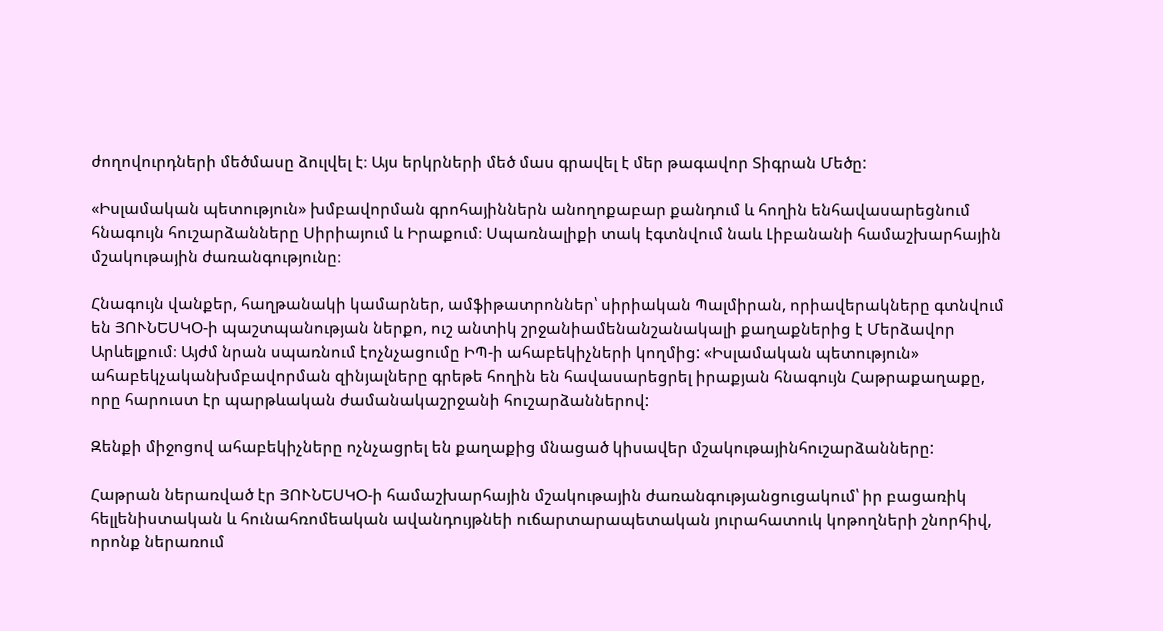ժողովուրդների մեծմասը ձուլվել է։ Այս երկրների մեծ մաս գրավել է մեր թագավոր Տիգրան Մեծը:

«Իսլամական պետություն» խմբավորման գրոհայիններն անողոքաբար քանդում և հողին ենհավասարեցնում հնագույն հուշարձանները Սիրիայում և Իրաքում։ Սպառնալիքի տակ էգտնվում նաև Լիբանանի համաշխարհային մշակութային ժառանգությունը։

Հնագույն վանքեր, հաղթանակի կամարներ, ամֆիթատրոններ՝ սիրիական Պալմիրան, որիավերակները գտնվում են ՅՈՒՆԵՍԿՕ-ի պաշտպանության ներքո, ուշ անտիկ շրջանիամենանշանակալի քաղաքներից է Մերձավոր Արևելքում։ Այժմ նրան սպառնում էոչնչացումը ԻՊ-ի ահաբեկիչների կողմից: «Իսլամական պետություն» ահաբեկչականխմբավորման զինյալները գրեթե հողին են հավասարեցրել իրաքյան հնագույն Հաթրաքաղաքը, որը հարուստ էր պարթևական ժամանակաշրջանի հուշարձաններով:

Զենքի միջոցով ահաբեկիչները ոչնչացրել են քաղաքից մնացած կիսավեր մշակութայինհուշարձանները:

Հաթրան ներառված էր ՅՈՒՆԵՍԿՕ-ի համաշխարհային մշակութային ժառանգությանցուցակում՝ իր բացառիկ հելլենիստական և հունահռոմեական ավանդույթնեի ուճարտարապետական յուրահատուկ կոթողների շնորհիվ, որոնք ներառում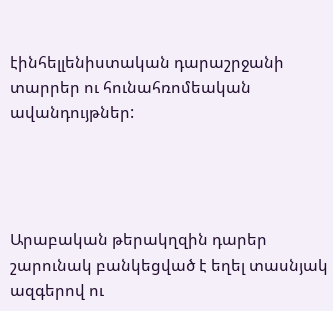էինհելլենիստական դարաշրջանի տարրեր ու հունահռոմեական ավանդույթներ:




Արաբական թերակղզին դարեր շարունակ բանկեցված է եղել տասնյակ ազգերով ու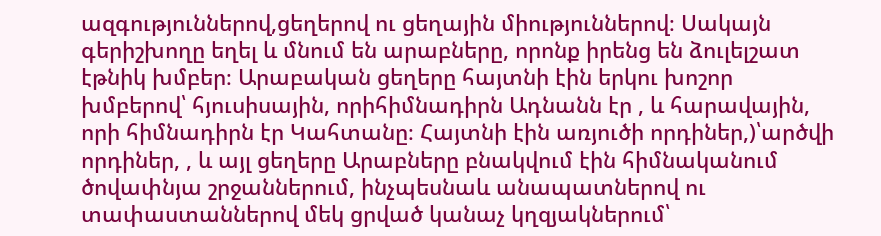ազգություններով,ցեղերով ու ցեղային միություններով։ Սակայն գերիշխողը եղել և մնում են արաբները, որոնք իրենց են ձուլելշատ էթնիկ խմբեր։ Արաբական ցեղերը հայտնի էին երկու խոշոր խմբերով՝ հյուսիսային, որիհիմնադիրն Ադնանն էր , և հարավային, որի հիմնադիրն էր Կահտանը։ Հայտնի էին առյուծի որդիներ,)՝արծվի որդիներ, , և այլ ցեղերը Արաբները բնակվում էին հիմնականում ծովափնյա շրջաններում, ինչպեսնաև անապատներով ու տափաստաններով մեկ ցրված կանաչ կղզյակներում՝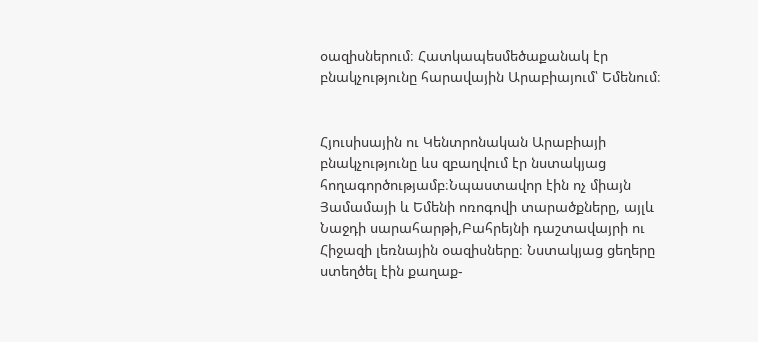օազիսներում։ Հատկապեսմեծաքանակ էր բնակչությունը հարավային Արաբիայում՝ Եմենում։


Հյուսիսային ու Կենտրոնական Արաբիայի բնակչությունը ևս զբաղվում էր նստակյաց հողագործությամբ։Նպաստավոր էին ոչ միայն Յամամայի և Եմենի ոռոգովի տարածքները, այլև Նաջդի սարահարթի,Բահրեյնի դաշտավայրի ու Հիջազի լեռնային օազիսները։ Նստակյաց ցեղերը ստեղծել էին քաղաք-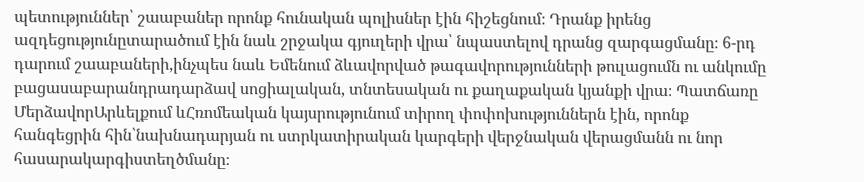պետություններ՝ շաաբաներ որոնք հունական պոլիսներ էին հիշեցնում։ Դրանք իրենց ազդեցությունըտարածում էին նաև շրջակա գյուղերի վրա՝ նպաստելով դրանց զարգացմանը։ 6-րդ դարում շաաբաների,ինչպես նաև Եմենում ձևավորված թագավորությունների թուլացումն ու անկումը բացասաբարանդրադարձավ սոցիալական, տնտեսական ու քաղաքական կյանքի վրա։ Պատճառը ՄերձավորԱրևելքում ևՀռոմեական կայսրությունում տիրող փոփոխություններն էին, որոնք հանգեցրին հին՝նախնադարյան ու ստրկատիրական կարգերի վերջնական վերացմանն ու նոր հասարակարգիստեղծմանը։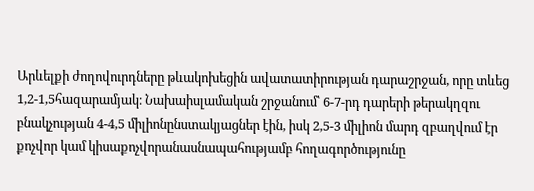Արևելքի ժողովուրդները թևակոխեցին ավատատիրության դարաշրջան, որը տևեց 1,2-1,5հազարամյակ։ Նախաիսլամական շրջանում՝ 6-7-րդ դարերի թերակղզու բնակչության 4-4,5 միլիոնընստակյացներ էին, իսկ 2,5-3 միլիոն մարդ զբաղվում էր քոչվոր կամ կիսաքոչվորանասնապահությամբ հողագործությունը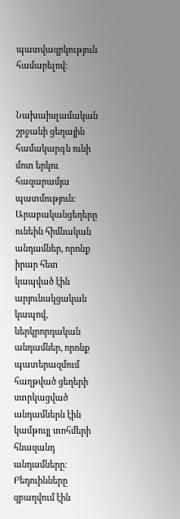պատվազրկություն համարելով։


Նախաիսլամական շրջանի ցեղային համակարգն ունի մոտ երկու հազարամյա պատմություն։ Արաբականցեղերը ունեին հիմնական անդամներ, որոնք իրար հետ կապված էին արյունակցական կապով, ևերկրորդական անդամներ, որոնք պատերազմում հաղթված ցեղերի ստրկացված անդամներն էին կամթույլ տոհմերի հնազանդ անդամները։ Բեդուինները զբաղվում էին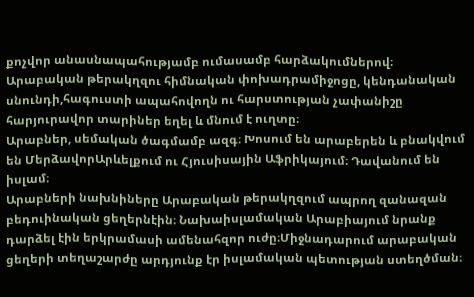քոչվոր անասնապահությամբ ումասամբ հարձակումներով։ Արաբական թերակղզու հիմնական փոխադրամիջոցը, կենդանական սնունդի,հագուստի ապահովողն ու հարստության չափանիշը հարյուրավոր տարիներ եղել և մնում է ուղտը։
Արաբներ, սեմական ծագմամբ ազգ։ Խոսում են արաբերեն և բնակվում են ՄերձավորԱրևելքում ու Հյուսիսային Աֆրիկայում։ Դավանում են իսլամ։
Արաբների նախնիները Արաբական թերակղզում ապրող զանազան բեդուինական ցեղերնէին։ Նախաիսլամական Արաբիայում նրանք դարձել էին երկրամասի ամենահզոր ուժը։Միջնադարում արաբական ցեղերի տեղաշարժը արդյունք էր իսլամական պետության ստեղծման։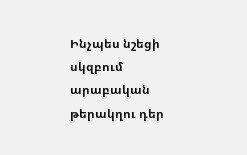Ինչպես նշեցի սկզբում արաբական թերակղու դեր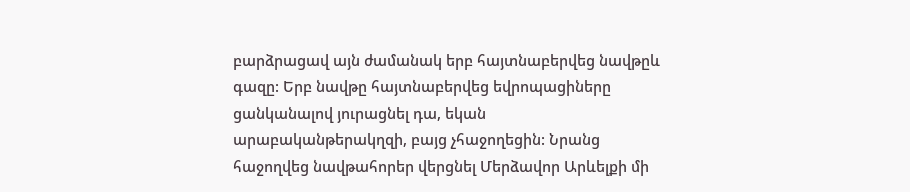բարձրացավ այն ժամանակ երբ հայտնաբերվեց նավթըև գազը: Երբ նավթը հայտնաբերվեց եվրոպացիները ցանկանալով յուրացնել դա, եկան արաբականթերակղզի, բայց չհաջողեցին: Նրանց հաջողվեց նավթահորեր վերցնել Մերձավոր Արևելքի մի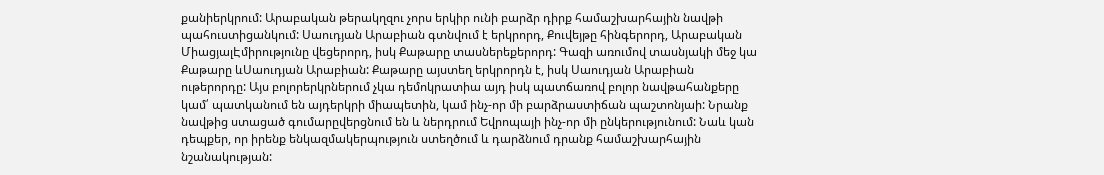քանիերկրում: Արաբական թերակղզու չորս երկիր ունի բարձր դիրք համաշխարհային նավթի պահուստիցանկում: Սաուդյան Արաբիան գտնվում է երկրորդ, Քուվեյթը հինգերորդ, Արաբական ՄիացյալԷմիրությունը վեցերորդ, իսկ Քաթարը տասներեքերորդ: Գազի առումով տասնյակի մեջ կա Քաթարը ևՍաուդյան Արաբիան: Քաթարը այստեղ երկրորդն է, իսկ Սաուդյան Արաբիան ութերորդը: Այս բոլորերկրներում չկա դեմոկրատիա այդ իսկ պատճառով բոլոր նավթահանքերը կամ՛ պատկանում են այդերկրի միապետին, կամ ինչ-որ մի բարձրաստիճան պաշտոնյաի: Նրանք նավթից ստացած գումարըվերցնում են և ներդրում Եվրոպայի ինչ-որ մի ընկերությունում: Նաև կան դեպքեր, որ իրենք ենկազմակերպություն ստեղծում և դարձնում դրանք համաշխարհային նշանակության: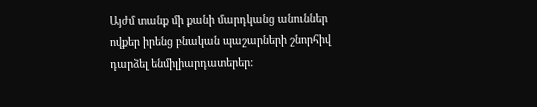Այժմ տանք մի քանի մարդկանց անուններ ովքեր իրենց բնական պաշարների շնորհիվ դարձել ենմիլիարդատերեր: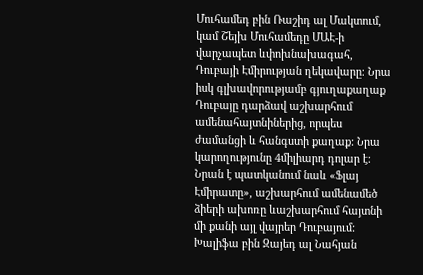Մուհամեդ բին Ռաշիդ ալ Մակտում, կամ Շեյխ Մուհամեդը ՄԱԷ-ի վարչապետ ևփոխնախագահ, Դուբայի Էմիրության ղեկավարը։ Նրա իսկ գլխավորությամբ գյուղաքաղաք Դուբայը դարձավ աշխարհում ամենահայտնիներից, որպես ժամանցի և հանգստի քաղաք: Նրա կարողությունը 4միլիարդ դոլար է: Նրան է պատկանում նաև «Ֆլայ Էմիրատը», աշխարհում ամենամեծ ձիերի ախոռը ևաշխարհում հայտնի մի քանի այլ վայրեր Դուբայում: Խալիֆա բին Զայեդ ալ Նահյան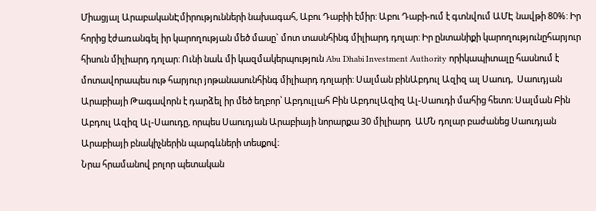Միացյալ ԱրաբականԷմիրությունների նախագահ, Աբու Դաբիի էմիր: Աբու Դաբի-ում է գտնվում ԱՄԷ նավթի 80%: Իր հորից էժառանգել իր կարողության մեծ մասը` մոտ տասնհինգ միլիարդ դոլար: Իր ընտանիքի կարողությունըհարյուր հիսուն միլիարդ դոլար: Ունի նաև մի կազմակերպություն Abu Dhabi Investment Authority որիկապիտալը հասնում է մոտավորապես ութ հարյուր յոթանասունհինգ միլիարդ դոլարի: Սալման բինԱբդուլ Ազիզ ալ Սաուդ,  Սաուդյան Արաբիայի Թագավորն է դարձել իր մեծ եղբոր՝ Աբդուլլահ Բին ԱբդուլԱզիզ Ալ-Սաուդի մահից հետո։ Սալման Բին Աբդուլ Ազիզ Ալ-Սաուդը, որպես Սաուդյան Արաբիայի նորարքա 30 միլիարդ  ԱՄՆ դոլար բաժանեց Սաուդյան Արաբիայի բնակիչներին պարգևների տեսքով։
Նրա հրամանով բոլոր պետական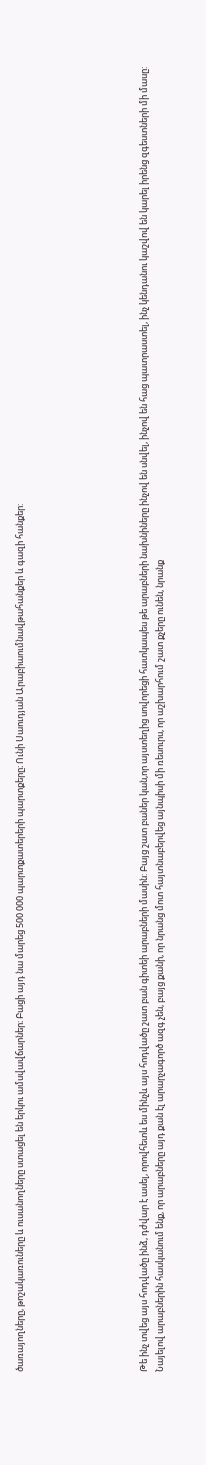ծառայողները, թոշակառուները և ուսանողները ստացել են երկու ամսվավճարներ։ Բացի այդ նա մարեց 500 000 պարտքատերերի պարտքերը։ Ունի Սաուդյան Արաբիաումնավթահանքեր և գազի հանքեր:







Թե ինչ տվեց այս հոդվածը ինձ, դժվար է ասել, որովհետև ես մինչև այս հոդվածը շատ բան գիտեի արաբների մասին: Բայց շատ բաներ կան,որ այստեղից սովորեցի հատկապես թե արաբների նախնիները ինչով են սնվել, ինչով են հաց պատրաստել, ինչ կենդանու կաշվով են կարել իրենց զգեստների մի մասը: Նայելով արաբներին հասկանում ենք, որ արաբները այդ քան էլ արարչագործ ազգ չեն, բայց քանի, որ նրանց մոտ հայտնաբերվեց այնպիսի մի ռեսուրս, որ աշխարհում շատ քչերը ունեն, նրանք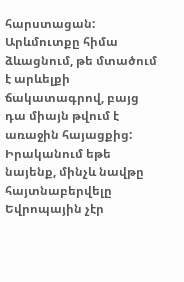հարստացան: Արևմուտքը հիմա ձևացնում, թե մտածում է արևելքի ճակատագրով, բայց դա միայն թվում է առաջին հայացքից: Իրականում եթե նայենք, մինչև նավթը հայտնաբերվելը Եվրոպային չէր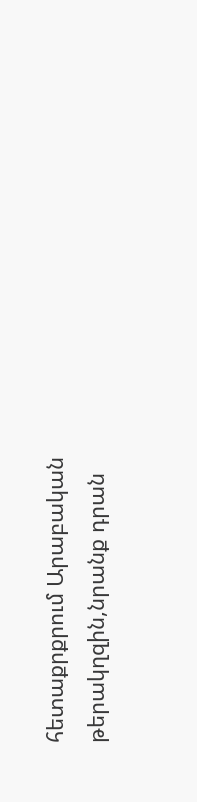հետաքրքրում Արաբական թերակղզին,նրանք դրան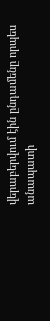վերաբերվում էին ընդամենը որպես անապատի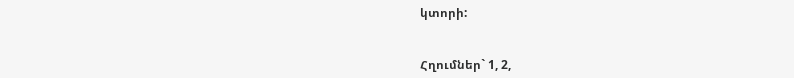կտորի:


Հղումներ` 1, 2,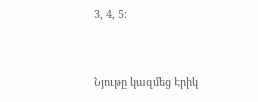3, 4, 5:


Նյութը կազմեց Էրիկ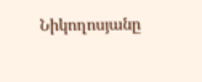Նիկողոսյանը